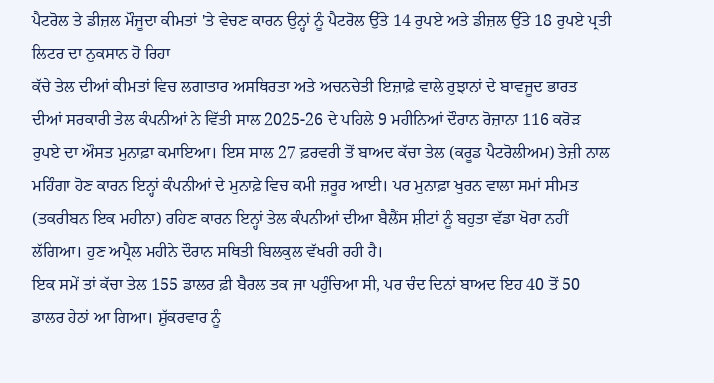ਪੈਟਰੋਲ ਤੇ ਡੀਜ਼ਲ ਮੌਜੂਦਾ ਕੀਮਤਾਂ 'ਤੇ ਵੇਚਣ ਕਾਰਨ ਉਨ੍ਹਾਂ ਨੂੰ ਪੈਟਰੋਲ ਉੱਤੇ 14 ਰੁਪਏ ਅਤੇ ਡੀਜ਼ਲ ਉੱਤੇ 18 ਰੁਪਏ ਪ੍ਰਤੀ ਲਿਟਰ ਦਾ ਨੁਕਸਾਨ ਹੋ ਰਿਹਾ
ਕੱਚੇ ਤੇਲ ਦੀਆਂ ਕੀਮਤਾਂ ਵਿਚ ਲਗਾਤਾਰ ਅਸਥਿਰਤਾ ਅਤੇ ਅਚਨਚੇਤੀ ਇਜ਼ਾਫ਼ੇ ਵਾਲੇ ਰੁਝਾਨਾਂ ਦੇ ਬਾਵਜੂਦ ਭਾਰਤ ਦੀਆਂ ਸਰਕਾਰੀ ਤੇਲ ਕੰਪਨੀਆਂ ਨੇ ਵਿੱਤੀ ਸਾਲ 2025-26 ਦੇ ਪਹਿਲੇ 9 ਮਹੀਨਿਆਂ ਦੌਰਾਨ ਰੋਜ਼ਾਨਾ 116 ਕਰੋੜ ਰੁਪਏ ਦਾ ਔਸਤ ਮੁਨਾਫ਼ਾ ਕਮਾਇਆ। ਇਸ ਸਾਲ 27 ਫ਼ਰਵਰੀ ਤੋਂ ਬਾਅਦ ਕੱਚਾ ਤੇਲ (ਕਰੂਡ ਪੈਟਰੋਲੀਅਮ) ਤੇਜ਼ੀ ਨਾਲ ਮਹਿੰਗਾ ਹੋਣ ਕਾਰਨ ਇਨ੍ਹਾਂ ਕੰਪਨੀਆਂ ਦੇ ਮੁਨਾਫ਼ੇ ਵਿਚ ਕਮੀ ਜ਼ਰੂਰ ਆਈ। ਪਰ ਮੁਨਾਫ਼ਾ ਖੁਰਨ ਵਾਲਾ ਸਮਾਂ ਸੀਮਤ (ਤਕਰੀਬਨ ਇਕ ਮਹੀਨਾ) ਰਹਿਣ ਕਾਰਨ ਇਨ੍ਹਾਂ ਤੇਲ ਕੰਪਨੀਆਂ ਦੀਆ ਬੈਲੈਂਸ ਸ਼ੀਟਾਂ ਨੂੰ ਬਹੁਤਾ ਵੱਡਾ ਖੋਰਾ ਨਹੀਂ ਲੱਗਿਆ। ਹੁਣ ਅਪ੍ਰੈਲ ਮਹੀਨੇ ਦੌਰਾਨ ਸਥਿਤੀ ਬਿਲਕੁਲ ਵੱਖਰੀ ਰਹੀ ਹੈ।
ਇਕ ਸਮੇਂ ਤਾਂ ਕੱਚਾ ਤੇਲ 155 ਡਾਲਰ ਫ਼ੀ ਬੈਰਲ ਤਕ ਜਾ ਪਹੁੰਚਿਆ ਸੀ, ਪਰ ਚੰਦ ਦਿਨਾਂ ਬਾਅਦ ਇਹ 40 ਤੋਂ 50 ਡਾਲਰ ਹੇਠਾਂ ਆ ਗਿਆ। ਸ਼ੁੱਕਰਵਾਰ ਨੂੰ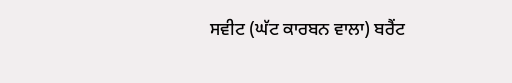ਸਵੀਟ (ਘੱਟ ਕਾਰਬਨ ਵਾਲਾ) ਬਰੈਂਟ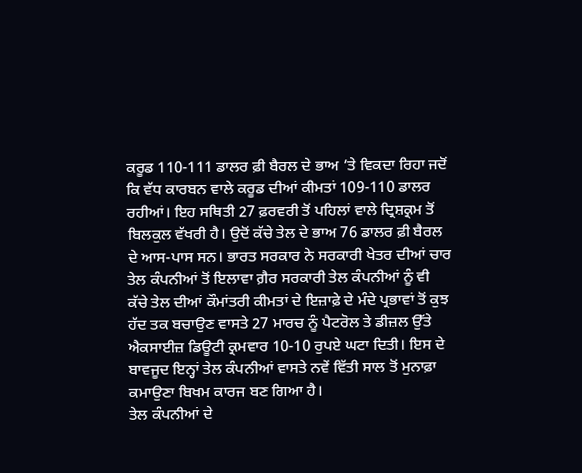ਕਰੂਡ 110-111 ਡਾਲਰ ਫ਼ੀ ਬੈਰਲ ਦੇ ਭਾਅ ’ਤੇ ਵਿਕਦਾ ਰਿਹਾ ਜਦੋਂ ਕਿ ਵੱਧ ਕਾਰਬਨ ਵਾਲੇ ਕਰੂਡ ਦੀਆਂ ਕੀਮਤਾਂ 109-110 ਡਾਲਰ ਰਹੀਆਂ। ਇਹ ਸਥਿਤੀ 27 ਫ਼ਰਵਰੀ ਤੋਂ ਪਹਿਲਾਂ ਵਾਲੇ ਦ੍ਰਿਸ਼ਕ੍ਰਮ ਤੋਂ ਬਿਲਕੁਲ ਵੱਖਰੀ ਹੈ। ਉਦੋਂ ਕੱਚੇ ਤੇਲ ਦੇ ਭਾਅ 76 ਡਾਲਰ ਫ਼ੀ ਬੈਰਲ ਦੇ ਆਸ-ਪਾਸ ਸਨ। ਭਾਰਤ ਸਰਕਾਰ ਨੇ ਸਰਕਾਰੀ ਖੇਤਰ ਦੀਆਂ ਚਾਰ ਤੇਲ ਕੰਪਨੀਆਂ ਤੋਂ ਇਲਾਵਾ ਗ਼ੈਰ ਸਰਕਾਰੀ ਤੇਲ ਕੰਪਨੀਆਂ ਨੂੰ ਵੀ ਕੱਚੇ ਤੇਲ ਦੀਆਂ ਕੌਮਾਂਤਰੀ ਕੀਮਤਾਂ ਦੇ ਇਜ਼ਾਫ਼ੇ ਦੇ ਮੰਦੇ ਪ੍ਰਭਾਵਾਂ ਤੋਂ ਕੁਝ ਹੱਦ ਤਕ ਬਚਾਉਣ ਵਾਸਤੇ 27 ਮਾਰਚ ਨੂੰ ਪੈਟਰੋਲ ਤੇ ਡੀਜ਼ਲ ਉੱਤੇ ਐਕਸਾਈਜ਼ ਡਿਊਟੀ ਕ੍ਰਮਵਾਰ 10-10 ਰੁਪਏ ਘਟਾ ਦਿਤੀ। ਇਸ ਦੇ ਬਾਵਜੂਦ ਇਨ੍ਹਾਂ ਤੇਲ ਕੰਪਨੀਆਂ ਵਾਸਤੇ ਨਵੇਂ ਵਿੱਤੀ ਸਾਲ ਤੋਂ ਮੁਨਾਫ਼ਾ ਕਮਾਉਣਾ ਬਿਖਮ ਕਾਰਜ ਬਣ ਗਿਆ ਹੈ।
ਤੇਲ ਕੰਪਨੀਆਂ ਦੇ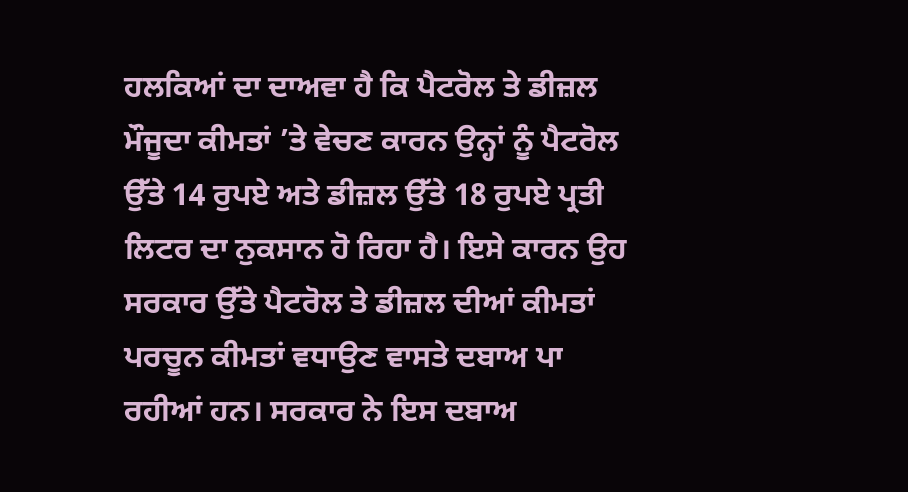ਹਲਕਿਆਂ ਦਾ ਦਾਅਵਾ ਹੈ ਕਿ ਪੈਟਰੋਲ ਤੇ ਡੀਜ਼ਲ ਮੌਜੂਦਾ ਕੀਮਤਾਂ ’ਤੇ ਵੇਚਣ ਕਾਰਨ ਉਨ੍ਹਾਂ ਨੂੰ ਪੈਟਰੋਲ ਉੱਤੇ 14 ਰੁਪਏ ਅਤੇ ਡੀਜ਼ਲ ਉੱਤੇ 18 ਰੁਪਏ ਪ੍ਰਤੀ ਲਿਟਰ ਦਾ ਨੁਕਸਾਨ ਹੋ ਰਿਹਾ ਹੈ। ਇਸੇ ਕਾਰਨ ਉਹ ਸਰਕਾਰ ਉੱਤੇ ਪੈਟਰੋਲ ਤੇ ਡੀਜ਼ਲ ਦੀਆਂ ਕੀਮਤਾਂ ਪਰਚੂਨ ਕੀਮਤਾਂ ਵਧਾਉਣ ਵਾਸਤੇ ਦਬਾਅ ਪਾ ਰਹੀਆਂ ਹਨ। ਸਰਕਾਰ ਨੇ ਇਸ ਦਬਾਅ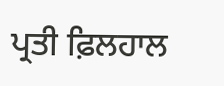ਪ੍ਰਤੀ ਫ਼ਿਲਹਾਲ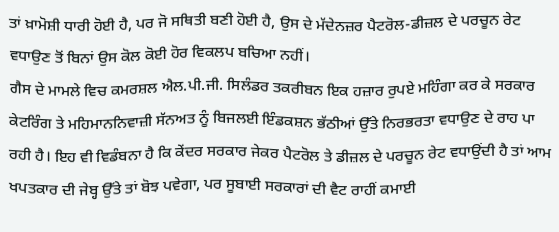ਤਾਂ ਖ਼ਾਮੋਸ਼ੀ ਧਾਰੀ ਹੋਈ ਹੈ, ਪਰ ਜੋ ਸਥਿਤੀ ਬਣੀ ਹੋਈ ਹੈ, ਉਸ ਦੇ ਮੱਦੇਨਜ਼ਰ ਪੈਟਰੋਲ-ਡੀਜ਼ਲ ਦੇ ਪਰਚੂਨ ਰੇਟ ਵਧਾਉਣ ਤੋਂ ਬਿਨਾਂ ਉਸ ਕੋਲ ਕੋਈ ਹੋਰ ਵਿਕਲਪ ਬਚਿਆ ਨਹੀਂ।
ਗੈਸ ਦੇ ਮਾਮਲੇ ਵਿਚ ਕਮਰਸ਼ਲ ਐਲ.ਪੀ.ਜੀ. ਸਿਲੰਡਰ ਤਕਰੀਬਨ ਇਕ ਹਜ਼ਾਰ ਰੁਪਏ ਮਹਿੰਗਾ ਕਰ ਕੇ ਸਰਕਾਰ ਕੇਟਰਿੰਗ ਤੇ ਮਹਿਮਾਨਨਿਵਾਜ਼ੀ ਸੱਨਅਤ ਨੂੰ ਬਿਜਲਈ ਇੰਡਕਸ਼ਨ ਭੱਠੀਆਂ ਉੱਤੇ ਨਿਰਭਰਤਾ ਵਧਾਉਣ ਦੇ ਰਾਹ ਪਾ ਰਹੀ ਹੈ। ਇਹ ਵੀ ਵਿਡੰਬਨਾ ਹੈ ਕਿ ਕੇਂਦਰ ਸਰਕਾਰ ਜੇਕਰ ਪੈਟਰੋਲ ਤੇ ਡੀਜ਼ਲ ਦੇ ਪਰਚੂਨ ਰੇਟ ਵਧਾਉਂਦੀ ਹੈ ਤਾਂ ਆਮ ਖਪਤਕਾਰ ਦੀ ਜੇਬ੍ਹ ਉੱਤੇ ਤਾਂ ਬੋਝ ਪਵੇਗਾ, ਪਰ ਸੂਬਾਈ ਸਰਕਾਰਾਂ ਦੀ ਵੈਟ ਰਾਹੀਂ ਕਮਾਈ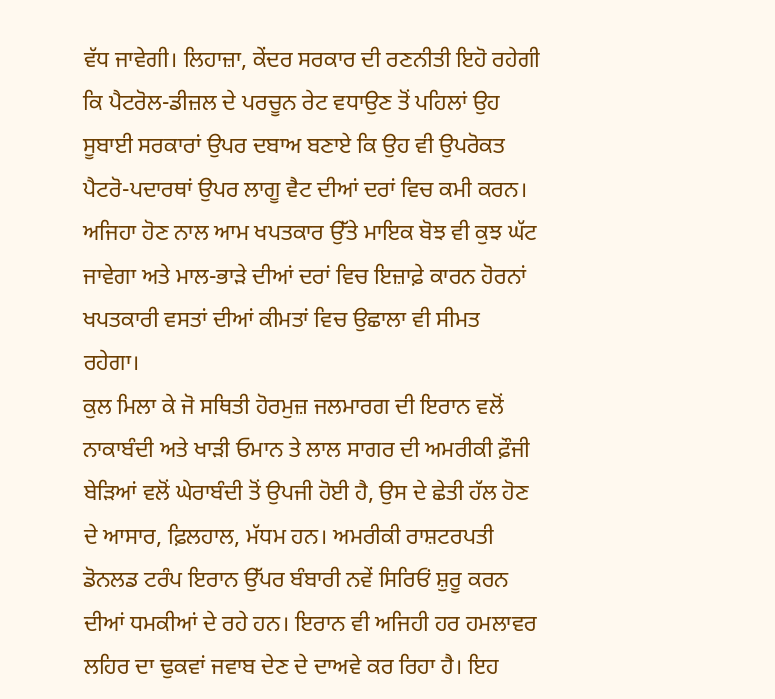ਵੱਧ ਜਾਵੇਗੀ। ਲਿਹਾਜ਼ਾ, ਕੇਂਦਰ ਸਰਕਾਰ ਦੀ ਰਣਨੀਤੀ ਇਹੋ ਰਹੇਗੀ ਕਿ ਪੈਟਰੋਲ-ਡੀਜ਼ਲ ਦੇ ਪਰਚੂਨ ਰੇਟ ਵਧਾਉਣ ਤੋਂ ਪਹਿਲਾਂ ਉਹ ਸੂਬਾਈ ਸਰਕਾਰਾਂ ਉਪਰ ਦਬਾਅ ਬਣਾਏ ਕਿ ਉਹ ਵੀ ਉਪਰੋਕਤ ਪੈਟਰੋ-ਪਦਾਰਥਾਂ ਉਪਰ ਲਾਗੂ ਵੈਟ ਦੀਆਂ ਦਰਾਂ ਵਿਚ ਕਮੀ ਕਰਨ। ਅਜਿਹਾ ਹੋਣ ਨਾਲ ਆਮ ਖਪਤਕਾਰ ਉੱਤੇ ਮਾਇਕ ਬੋਝ ਵੀ ਕੁਝ ਘੱਟ ਜਾਵੇਗਾ ਅਤੇ ਮਾਲ-ਭਾੜੇ ਦੀਆਂ ਦਰਾਂ ਵਿਚ ਇਜ਼ਾਫ਼ੇ ਕਾਰਨ ਹੋਰਨਾਂ ਖਪਤਕਾਰੀ ਵਸਤਾਂ ਦੀਆਂ ਕੀਮਤਾਂ ਵਿਚ ਉਛਾਲਾ ਵੀ ਸੀਮਤ ਰਹੇਗਾ।
ਕੁਲ ਮਿਲਾ ਕੇ ਜੋ ਸਥਿਤੀ ਹੋਰਮੁਜ਼ ਜਲਮਾਰਗ ਦੀ ਇਰਾਨ ਵਲੋਂ ਨਾਕਾਬੰਦੀ ਅਤੇ ਖਾੜੀ ਓਮਾਨ ਤੇ ਲਾਲ ਸਾਗਰ ਦੀ ਅਮਰੀਕੀ ਫ਼ੌਜੀ ਬੇੜਿਆਂ ਵਲੋਂ ਘੇਰਾਬੰਦੀ ਤੋਂ ਉਪਜੀ ਹੋਈ ਹੈ, ਉਸ ਦੇ ਛੇਤੀ ਹੱਲ ਹੋਣ ਦੇ ਆਸਾਰ, ਫ਼ਿਲਹਾਲ, ਮੱਧਮ ਹਨ। ਅਮਰੀਕੀ ਰਾਸ਼ਟਰਪਤੀ ਡੋਨਲਡ ਟਰੰਪ ਇਰਾਨ ਉੱਪਰ ਬੰਬਾਰੀ ਨਵੇਂ ਸਿਰਿਓਂ ਸ਼ੁਰੂ ਕਰਨ ਦੀਆਂ ਧਮਕੀਆਂ ਦੇ ਰਹੇ ਹਨ। ਇਰਾਨ ਵੀ ਅਜਿਹੀ ਹਰ ਹਮਲਾਵਰ ਲਹਿਰ ਦਾ ਢੁਕਵਾਂ ਜਵਾਬ ਦੇਣ ਦੇ ਦਾਅਵੇ ਕਰ ਰਿਹਾ ਹੈ। ਇਹ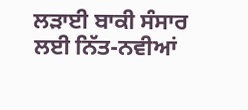ਲੜਾਈ ਬਾਕੀ ਸੰਸਾਰ ਲਈ ਨਿੱਤ-ਨਵੀਆਂ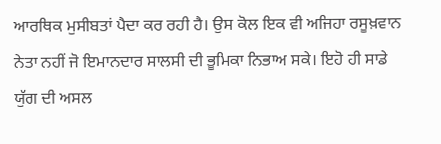ਆਰਥਿਕ ਮੁਸੀਬਤਾਂ ਪੈਦਾ ਕਰ ਰਹੀ ਹੈ। ਉਸ ਕੋਲ ਇਕ ਵੀ ਅਜਿਹਾ ਰਸੂਖ਼ਵਾਨ ਨੇਤਾ ਨਹੀਂ ਜੋ ਇਮਾਨਦਾਰ ਸਾਲਸੀ ਦੀ ਭੂਮਿਕਾ ਨਿਭਾਅ ਸਕੇ। ਇਹੋ ਹੀ ਸਾਡੇ ਯੁੱਗ ਦੀ ਅਸਲ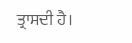ਤ੍ਰਾਸਦੀ ਹੈ।